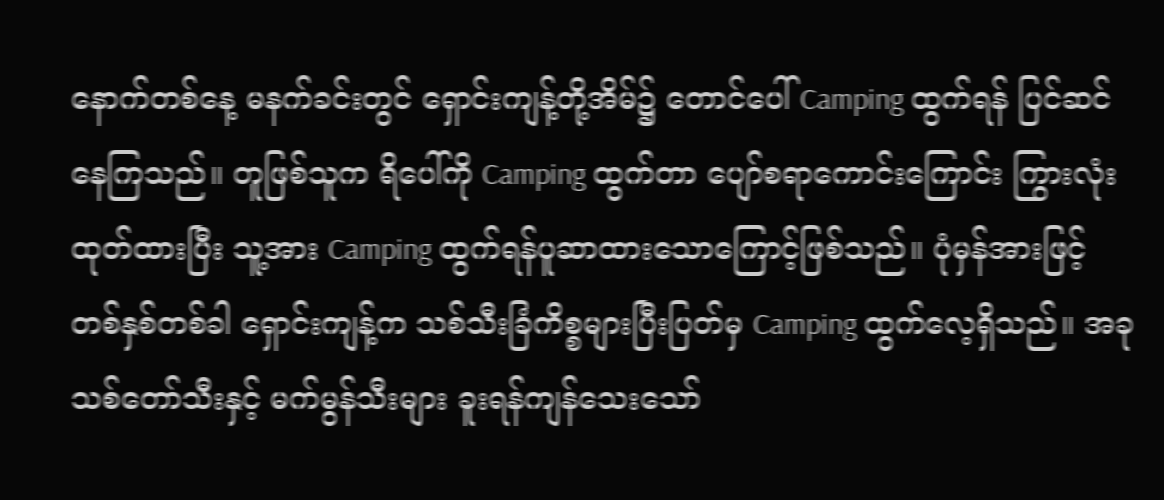နောက်တစ်နေ့ မနက်ခင်းတွင် ရှောင်းကျန့်တို့အိမ်၌ တောင်ပေါ် Camping ထွက်ရန် ပြင်ဆင်နေကြသည်။ တူဖြစ်သူက ရိပေါ်ကို Camping ထွက်တာ ပျော်စရာကောင်းကြောင်း ကြွားလုံးထုတ်ထားပြီး သူ့အား Camping ထွက်ရန်ပူဆာထားသောကြောင့်ဖြစ်သည်။ ပုံမှန်အားဖြင့် တစ်နှစ်တစ်ခါ ရှောင်းကျန့်က သစ်သီးခြံကိစ္စများပြီးပြတ်မှ Camping ထွက်လေ့ရှိသည်။ အခု သစ်တော်သီးနှင့် မက်မွန်သီးများ ခူးရန်ကျန်သေးသော်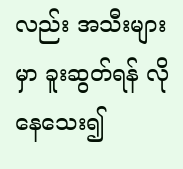လည်း အသီးများမှာ ခူးဆွတ်ရန် လိုနေသေး၍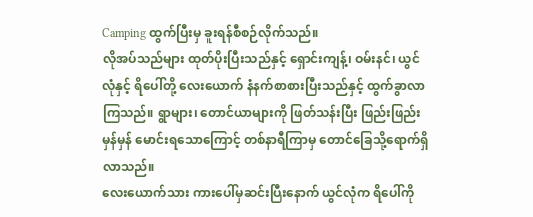Camping ထွက်ပြီးမှ ခူးရန်စီစဉ်လိုက်သည်။
လိုအပ်သည်များ ထုတ်ပိုးပြီးသည်နှင့် ရှောင်းကျန့်၊ ဝမ်းနင်၊ ယွင်လုံနှင့် ရိပေါ်တို့ လေးယောက် နံနက်စာစားပြီးသည်နှင့် ထွက်ခွာလာကြသည်။ ရွာများ၊ တောင်ယာများကို ဖြတ်သန်းပြီး ဖြည်းဖြည်းမှန်မှန် မောင်းရသောကြောင့် တစ်နာရီကြာမှ တောင်ခြေသို့ရောက်ရှိလာသည်။
လေးယောက်သား ကားပေါ်မှဆင်းပြီးနောက် ယွင်လုံက ရိပေါ်ကို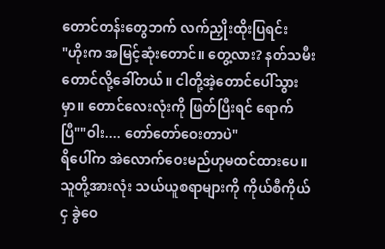တောင်တန်းတွေဘက် လက်ညှိုးထိုးပြရင်း
"ဟိုးက အမြင့်ဆုံးတောင်။ တွေ့လား? နတ်သမီးတောင်လို့ခေါ်တယ်။ ငါတို့အဲ့တောင်ပေါ်သွားမှာ။ တောင်လေးလုံးကို ဖြတ်ပြီးရင် ရောက်ပြီ""ဝါး.... တော်တော်ဝေးတာပဲ"
ရိပေါ်က အဲလောက်ဝေးမည်ဟုမထင်ထားပေ။သူတို့အားလုံး သယ်ယူစရာများကို ကိုယ်စီကိုယ်ငှ ခွဲဝေ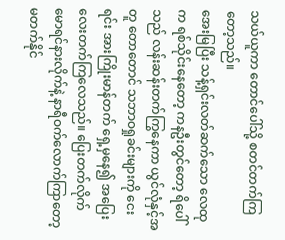သယ်ယူကာ တောင်ပေါ်သို့ စတင်တက်ကြတော့သည်။
အေးမြပြီး သန့်ရှင်းလတ်ဆက်သော လေထုက ရစ်သိုင်းနေတော့ ကနဦးတွင်တော့ ရိပေါ်သည် လန်းဆန်းတက်ကြွနေကာ ယွင်လုံနှင့်အတူ တောတောင် သဘာဝရှုခင်းများကို ငေးရင်း အားကြိုးမာန်တက် ရှေ့မှနေ၍ အပြေးလေးတက်ကြလေသည်။ ပြေးတက်လိုက် မောရင်နားလိုက်နဲ့ နာရီဝက်လောက်ကြာတော့ မတက်နိုင်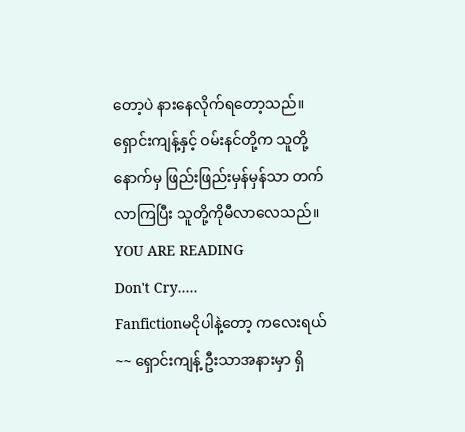တော့ပဲ နားနေလိုက်ရတော့သည်။ ရှောင်းကျန့်နှင့် ဝမ်းနင်တို့က သူတို့နောက်မှ ဖြည်းဖြည်းမှန်မှန်သာ တက်လာကြပြီး သူတို့ကိုမီလာလေသည်။
YOU ARE READING
Don't Cry.....
Fanfictionမငိုပါနဲ့တော့ ကလေးရယ်~~ ရှောင်းကျန့် ဦးသာအနားမှာ ရှိ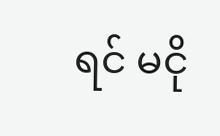ရင် မငို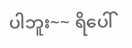ပါဘူး~~ ရိပေါ်